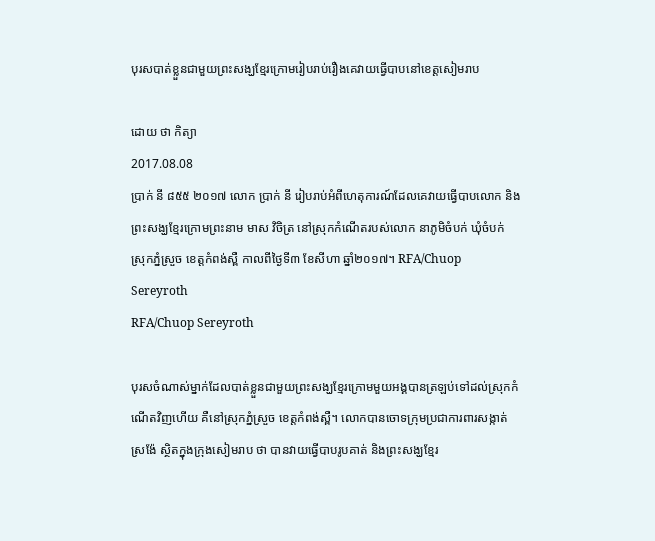បុរសបាត់ខ្លួនជាមួយព្រះសង្ឃខ្មែរក្រោមរៀបរាប់រឿងគេវាយធ្វើបាបនៅខេត្តសៀមរាប

ដោយ ថា កិត្យា
2017.08.08
ប្រាក់ នី ៨៥៥ ២០១៧ លោក ប្រាក់ នី រៀបរាប់អំពីហេតុការណ៍ដែលគេវាយធ្វើបាបលោក និងព្រះសង្ឃខ្មែរក្រោមព្រះនាម មាស វិចិត្រ នៅស្រុកកំណើតរបស់លោក នាភូមិចំបក់ ឃុំចំបក់ ស្រុកភ្នំស្រួច ខេត្តកំពង់ស្ពឺ កាលពីថ្ងៃទី៣ ខែសីហា ឆ្នាំ២០១៧។ RFA/Chuop Sereyroth
RFA/Chuop Sereyroth

បុរសចំណាស់ម្នាក់ដែលបាត់ខ្លួនជាមួយព្រះសង្ឃខ្មែរក្រោមមួយអង្គបានត្រឡប់ទៅដល់ស្រុកកំណើតវិញហើយ គឺនៅស្រុកភ្នំស្រួច ខេត្តកំពង់ស្ពឺ។ លោកបានចោទក្រុមប្រជាការពារសង្កាត់ស្រង៉ែ ស្ថិតក្នុងក្រុងសៀមរាប ថា បានវាយធ្វើបាបរូបគាត់ និងព្រះសង្ឃខ្មែរ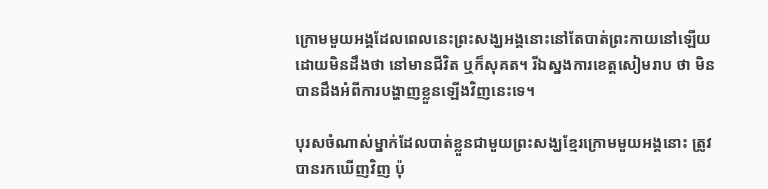ក្រោមមួយអង្គដែលពេលនេះព្រះសង្ឃអង្គនោះនៅតែបាត់ព្រះកាយនៅឡើយ ដោយមិនដឹងថា នៅមានជីវិត ឬក៏សុគត។ រីឯស្នងការខេត្តសៀមរាប ថា មិនបានដឹងអំពីការបង្ហាញខ្លួនឡើងវិញនេះទេ។

បុរសចំណាស់ម្នាក់ដែលបាត់ខ្លួនជាមួយព្រះសង្ឃខ្មែរក្រោមមួយអង្គនោះ ត្រូវបានរកឃើញវិញ ប៉ុ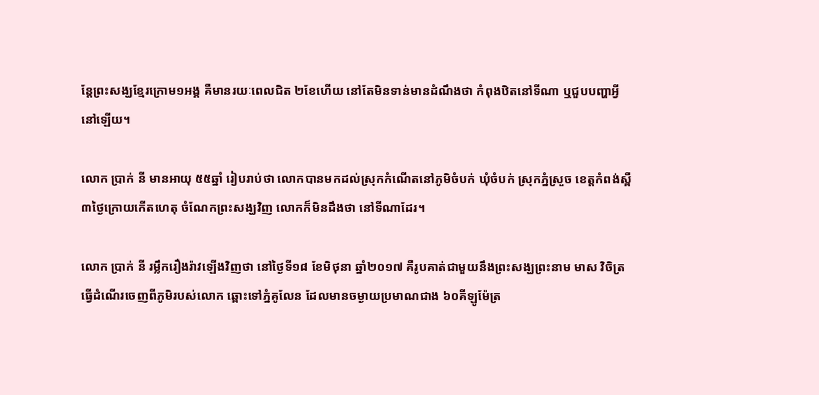ន្តែព្រះសង្ឃខ្មែរក្រោម១អង្គ គឺមានរយៈពេលជិត ២ខែហើយ នៅតែមិនទាន់មានដំណឹងថា កំពុងឋិតនៅទីណា ឬជួបបញ្ហាអ្វីនៅឡើយ។

លោក ប្រាក់ នី មានអាយុ ៥៥ឆ្នាំ រៀបរាប់ថា លោកបានមកដល់ស្រុកកំណើតនៅភូមិចំបក់ ឃុំចំបក់ ស្រុកភ្នំស្រួច ខេត្តកំពង់ស្ពឺ ៣ថ្ងៃក្រោយកើតហេតុ ចំណែកព្រះសង្ឃវិញ លោកក៏មិនដឹងថា នៅទីណាដែរ។

លោក ប្រាក់ នី រម្លឹករឿងរ៉ាវឡើងវិញថា នៅថ្ងៃទី១៨ ខែមិថុនា ឆ្នាំ២០១៧ គឺរូបគាត់ជាមួយនឹងព្រះសង្ឃព្រះនាម មាស វិចិត្រ ធ្វើដំណើរចេញពីភូមិរបស់លោក ឆ្ពោះទៅភ្នំគូលែន ដែលមានចម្ងាយប្រមាណជាង ៦០គីឡូម៉ែត្រ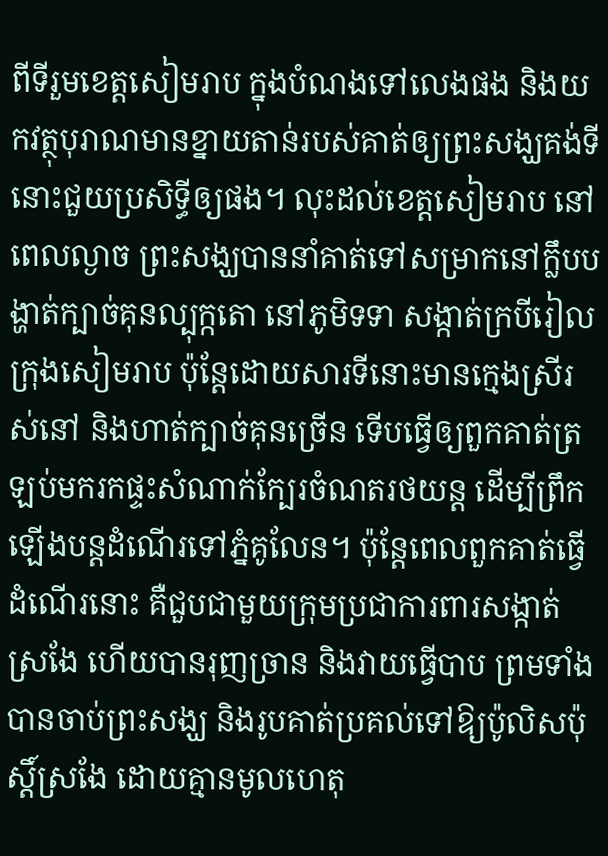ពីទីរួមខេត្តសៀមរាប ក្នុងបំណងទៅលេងផង និងយកវត្ថុបុរាណមានខ្នាយតាន់របស់គាត់ឲ្យព្រះសង្ឃគង់ទីនោះជួយប្រសិទ្ធីឲ្យផង។ លុះដល់ខេត្តសៀមរាប នៅពេលល្ងាច ព្រះសង្ឃបាននាំគាត់ទៅសម្រាកនៅក្លឹបបង្ហាត់ក្បាច់គុនល្បុក្កតោ នៅភូមិទទា សង្កាត់ក្របីរៀល ក្រុងសៀមរាប ប៉ុន្តែដោយសារទីនោះមានក្មេងស្រីរស់នៅ និងហាត់ក្បាច់គុនច្រើន ទើបធ្វើឲ្យពួកគាត់ត្រឡប់មករកផ្ទះសំណាក់ក្បែរចំណតរថយន្ត ដើម្បីព្រឹកឡើងបន្តដំណើរទៅភ្នំគូលែន។ ប៉ុន្តែពេលពួកគាត់ធ្វើដំណើរនោះ គឺជួបជាមួយក្រុមប្រជាការពារសង្កាត់ស្រងែ ហើយបានរុញច្រាន និងវាយធ្វើបាប ព្រមទាំងបានចាប់ព្រះសង្ឃ និងរូបគាត់ប្រគល់ទៅឱ្យប៉ូលិសប៉ុស្តិ៍ស្រងែ ដោយគ្មានមូលហេតុ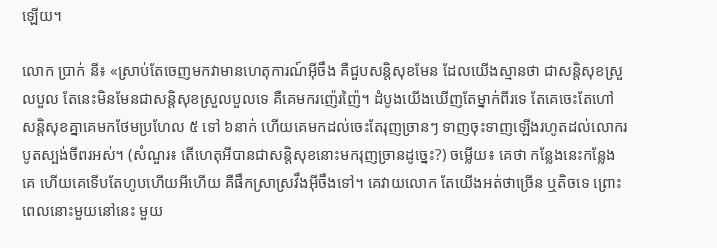ឡើយ។

លោក ប្រាក់ នី៖ «ស្រាប់តែចេញមកវាមានហេតុការណ៍អ៊ីចឹង គឺជួបសន្តិសុខមែន ដែលយើងស្មានថា ជាសន្តិសុខស្រួលបួល តែនេះមិនមែនជាសន្តិសុខស្រួលបួលទេ គឺគេមករញ៉េរញ៉ៃ។ ដំបូងយើងឃើញតែម្នាក់ពីរទេ តែគេចេះតែហៅសន្តិសុខគ្នាគេមកថែមប្រហែល ៥ ទៅ ៦នាក់ ហើយគេមកដល់ចេះតែរុញច្រានៗ ទាញចុះទាញឡើងរហូតដល់លោករបូតស្បង់ចីពរអស់។ (សំណួរ៖ តើហេតុអីបានជាសន្តិសុខនោះមករុញច្រានដូច្នេះ?) ចម្លើយ៖ គេថា កន្លែងនេះកន្លែងគេ ហើយគេទើបតែហូបហើយអីហើយ គឺផឹកស្រាស្រវឹងអ៊ីចឹងទៅ។ គេវាយលោក តែយើងអត់ថាច្រើន ឬតិចទេ ព្រោះពេលនោះមួយនៅនេះ មួយ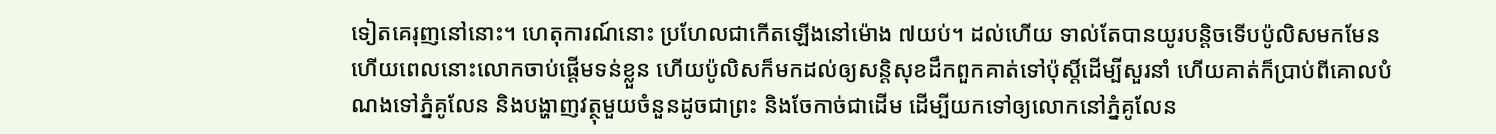ទៀតគេរុញនៅនោះ។ ហេតុការណ៍នោះ ប្រហែលជាកើតឡើងនៅម៉ោង ៧យប់។ ដល់ហើយ ទាល់តែបានយូរបន្តិចទើបប៉ូលិសមកមែន ហើយពេលនោះលោកចាប់ផ្ដើមទន់ខ្លួន ហើយប៉ូលិសក៏មកដល់ឲ្យសន្តិសុខដឹកពួកគាត់ទៅប៉ុស្តិ៍ដើម្បីសួរនាំ ហើយគាត់ក៏ប្រាប់ពីគោលបំណងទៅភ្នំគូលែន និងបង្ហាញវត្ថុមួយចំនួនដូចជាព្រះ និងចែកាច់ជាដើម ដើម្បីយកទៅឲ្យលោកនៅភ្នំគូលែន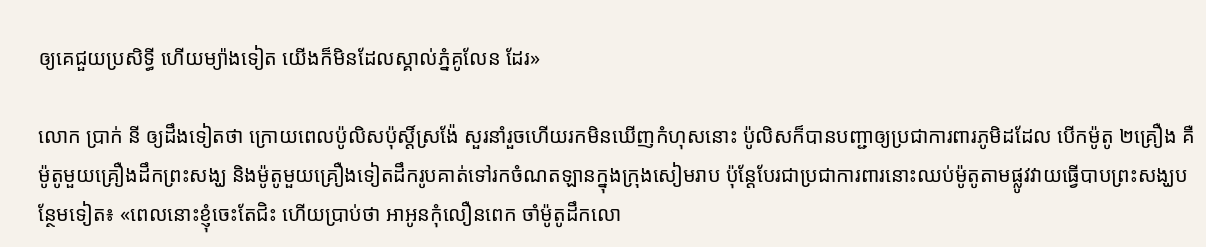ឲ្យគេជួយប្រសិទ្ធី ហើយម្យ៉ាងទៀត យើងក៏មិនដែលស្គាល់ភ្នំគូលែន ដែរ»

លោក ប្រាក់ នី ឲ្យដឹងទៀតថា ក្រោយពេលប៉ូលិសប៉ុស្តិ៍ស្រង៉ែ សួរនាំរួចហើយរកមិនឃើញកំហុសនោះ ប៉ូលិសក៏បានបញ្ជាឲ្យប្រជាការពារភូមិដដែល បើកម៉ូតូ ២គ្រឿង គឺម៉ូតូមួយគ្រឿងដឹកព្រះសង្ឃ និងម៉ូតូមួយគ្រឿងទៀតដឹករូបគាត់ទៅរកចំណតឡានក្នុងក្រុងសៀមរាប ប៉ុន្តែបែរជាប្រជាការពារនោះឈប់ម៉ូតូតាមផ្លូវវាយធ្វើបាបព្រះសង្ឃបន្ថែមទៀត៖ «ពេលនោះខ្ញុំចេះតែជិះ ហើយប្រាប់ថា អាអូនកុំលឿនពេក ចាំម៉ូតូដឹកលោ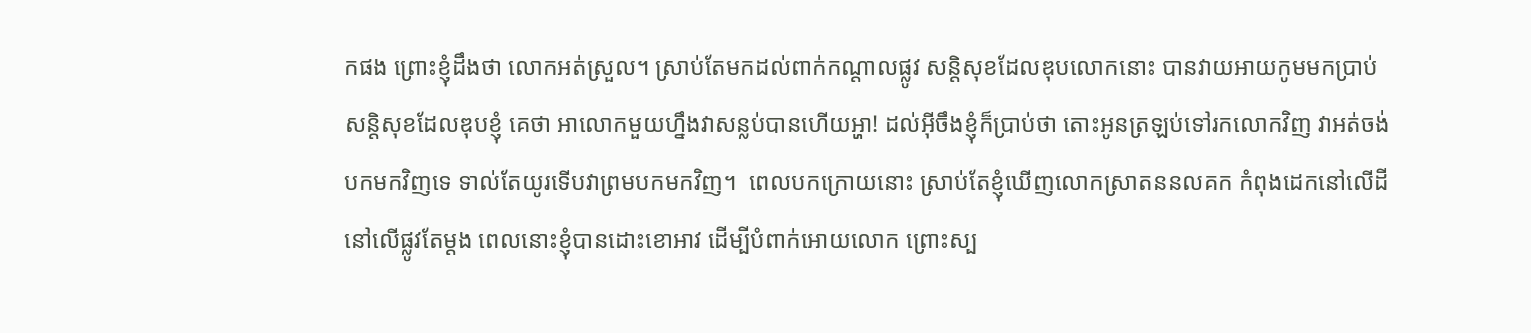កផង ព្រោះខ្ញុំដឹងថា លោកអត់ស្រួល។ ស្រាប់តែមកដល់ពាក់កណ្ដាលផ្លូវ សន្តិសុខដែលឌុបលោកនោះ បានវាយអាយកូមមកប្រាប់សន្តិសុខដែលឌុបខ្ញុំ គេថា អាលោកមួយហ្នឹងវាសន្លប់បានហើយអ្ហា! ដល់អ៊ីចឹងខ្ញុំក៏ប្រាប់ថា តោះអូនត្រឡប់ទៅរកលោកវិញ វាអត់ចង់បកមកវិញទេ ទាល់តែយូរទើបវាព្រមបកមកវិញ។  ពេលបកក្រោយនោះ ស្រាប់តែខ្ញុំឃើញលោកស្រាតននលគក កំពុងដេកនៅលើដី នៅលើផ្លូវតែម្ដង ពេលនោះខ្ញុំបានដោះខោអាវ ដើម្បីបំពាក់អោយលោក ព្រោះស្ប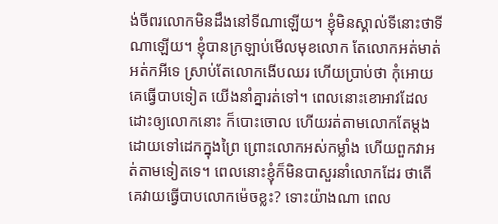ង់ចីពរលោកមិនដឹងនៅទីណាឡើយ។ ខ្ញុំមិនស្គាល់ទីនោះថាទីណាឡើយ។ ខ្ញុំបានក្រឡាប់មើលមុខលោក តែលោកអត់មាត់អត់កអីទេ ស្រាប់តែលោកងើបឈរ ហើយប្រាប់ថា កុំអោយគេធ្វើបាបទៀត យើងនាំគ្នារត់ទៅ។ ពេលនោះខោអាវដែលដោះឲ្យលោកនោះ ក៏បោះចោល ហើយរត់តាមលោកតែម្ដង ដោយទៅដេកក្នុងព្រៃ ព្រោះលោកអស់កម្លាំង ហើយពួកវាអត់តាមទៀតទេ។ ពេលនោះខ្ញុំក៏មិនបាសួរនាំលោកដែរ ថាតើគេវាយធ្វើបាបលោកម៉េចខ្លះ? ទោះយ៉ាងណា ពេល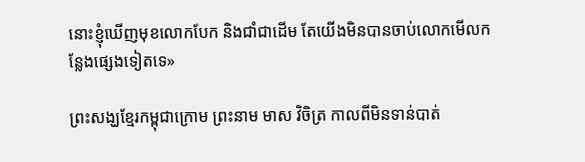នោះខ្ញុំឃើញមុខលោកបែក និងជាំជាដើម តែយើងមិនបានចាប់លោកមើលកន្លែងផ្សេងទៀតទេ»

ព្រះសង្ឃខ្មែរកម្ពុជាក្រោម ព្រះនាម មាស វិចិត្រ កាលពីមិនទាន់បាត់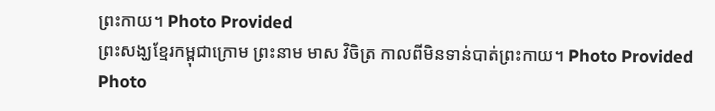ព្រះកាយ។ Photo Provided
ព្រះសង្ឃខ្មែរកម្ពុជាក្រោម ព្រះនាម មាស វិចិត្រ កាលពីមិនទាន់បាត់ព្រះកាយ។ Photo Provided
Photo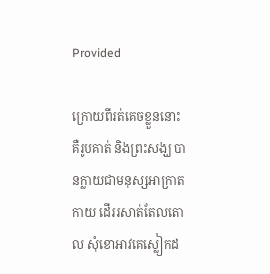Provided

ក្រោយពីរត់គេចខ្លួននោះ គឺរូបគាត់ និងព្រះសង្ឃ បានក្លាយជាមនុស្សអាក្រាតកាយ ដើររសាត់តែលតោល សុំខោអាវគេស្លៀកដ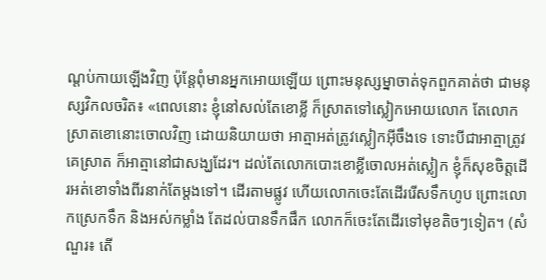ណ្ដប់កាយឡើងវិញ ប៉ុន្តែពុំមានអ្នកអោយឡើយ ព្រោះមនុស្សម្នាចាត់ទុកពួកគាត់ថា ជាមនុស្សវិកលចរិត៖ «ពេលនោះ ខ្ញុំនៅសល់តែខោខ្លី ក៏ស្រាតទៅស្លៀកអោយលោក តែលោកស្រាតខោនោះចោលវិញ ដោយនិយាយថា អាត្មាអត់ត្រូវស្លៀកអ៊ីចឹងទេ ទោះបីជាអាត្មាត្រូវគេស្រាត ក៏អាត្មានៅជាសង្ឃដែរ។ ដល់តែលោកបោះខោខ្លីចោលអត់ស្លៀក ខ្ញុំក៏សុខចិត្តដើរអត់ខោទាំងពីរនាក់តែម្ដងទៅ។ ដើរតាមផ្លូវ ហើយលោកចេះតែដើររើសទឹកហូប ព្រោះលោកស្រេកទឹក និងអស់កម្លាំង តែដល់បានទឹកផឹក លោកក៏ចេះតែដើរទៅមុខតិចៗទៀត។ (សំណួរ៖ តើ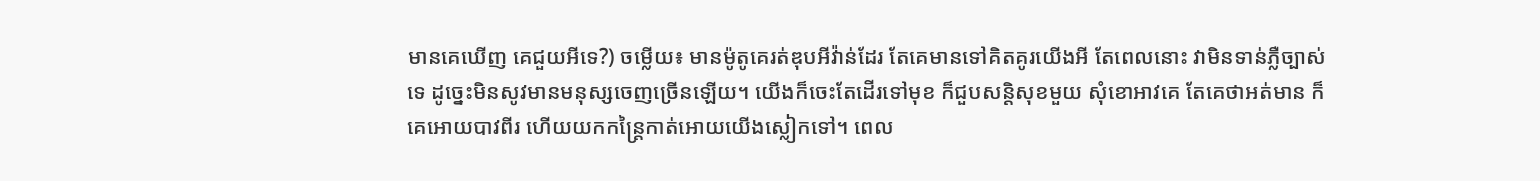មានគេឃើញ គេជួយអីទេ?) ចម្លើយ៖ មានម៉ូតូគេរត់ឌុបអីវ៉ាន់ដែរ តែគេមានទៅគិតគូរយើងអី តែពេលនោះ វាមិនទាន់ភ្លឺច្បាស់ទេ ដូច្នេះមិនសូវមានមនុស្សចេញច្រើនឡើយ។ យើងក៏ចេះតែដើរទៅមុខ ក៏ជួបសន្តិសុខមួយ សុំខោអាវគេ តែគេថាអត់មាន ក៏គេអោយបាវពីរ ហើយយកកន្ត្រៃកាត់អោយយើងស្លៀកទៅ។ ពេល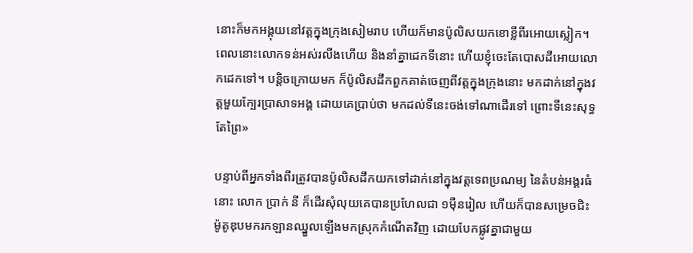នោះក៏មកអង្គុយនៅវត្តក្នុងក្រុងសៀមរាប ហើយក៏មានប៉ូលិសយកខោខ្លីពីរអោយស្លៀក។ ពេលនោះលោកទន់អស់រលីងហើយ និងនាំគ្នាដេកទីនោះ ហើយខ្ញុំចេះតែបោសដីអោយលោកដេកទៅ។ បន្តិចក្រោយមក ក៏ប៉ូលិសដឹកពួកគាត់ចេញពីវត្តក្នុងក្រុងនោះ មកដាក់នៅក្នុងវត្តមួយក្បែរប្រាសាទអង្គ ដោយគេប្រាប់ថា មកដល់ទីនេះចង់ទៅណាដើរទៅ ព្រោះទីនេះសុទ្ធតែព្រៃ»

បន្ទាប់ពីអ្នកទាំងពីរត្រូវបានប៉ូលិសដឹកយកទៅដាក់នៅក្នុងវត្តទេពប្រណម្យ នៃតំបន់អង្គរធំនោះ លោក ប្រាក់ នី ក៏ដើរសុំលុយគេបានប្រហែលជា ១ម៉ឺនរៀល ហើយក៏បានសម្រេចជិះម៉ូតូឌុបមករកឡានឈ្នួលឡើងមកស្រុកកំណើតវិញ ដោយបែកផ្លូវគ្នាជាមួយ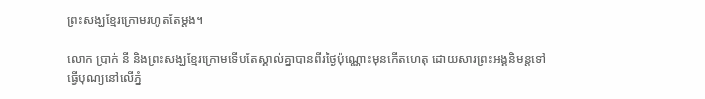ព្រះសង្ឃខ្មែរក្រោមរហូតតែម្ដង។

លោក ប្រាក់ នី និងព្រះសង្ឃខ្មែរក្រោមទើបតែស្គាល់គ្នាបានពីរថ្ងៃប៉ុណ្ណោះមុនកើតហេតុ ដោយសារព្រះអង្គនិមន្តទៅធ្វើបុណ្យនៅលើភ្នំ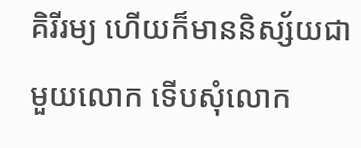គិរីរម្យ ហើយក៏មាននិស្ស័យជាមួយលោក ទើបសុំលោក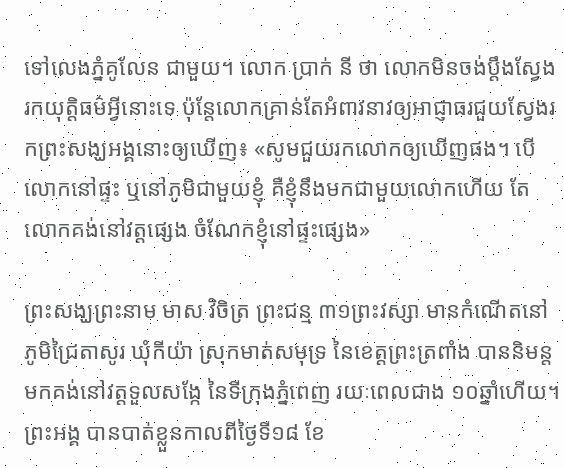ទៅលេងភ្នំគូលែន ជាមួយ។ លោក ប្រាក់ នី ថា លោកមិនចង់ប្ដឹងស្វែងរកយុត្តិធម៌អ្វីនោះទេ ប៉ុន្តែលោកគ្រាន់តែអំពាវនាវឲ្យអាជ្ញាធរជួយស្វែងរកព្រះសង្ឃអង្គនោះឲ្យឃើញ៖ «សូមជួយរកលោកឲ្យឃើញផង។ បើលោកនៅផ្ទះ ឬនៅភូមិជាមួយខ្ញុំ គឺខ្ញុំនឹងមកជាមួយលោកហើយ តែលោកគង់នៅវត្តផ្សេង ចំណែកខ្ញុំនៅផ្ទះផ្សេង»

ព្រះសង្ឃព្រះនាម មាស វិចិត្រ ព្រះជន្ម ៣១ព្រះវស្សា មានកំណើតនៅភូមិជ្រៃតាសូរ ឃុំកីយ៉ា ស្រុកមាត់សមុទ្រ នៃខេត្តព្រះត្រពាំង បាននិមន្តមកគង់នៅវត្តទួលសង្កែ នៃទីក្រុងភ្នំពេញ រយៈពេលជាង ១០ឆ្នាំហើយ។ ព្រះអង្គ បានបាត់ខ្លួនកាលពីថ្ងៃទី១៨ ខែ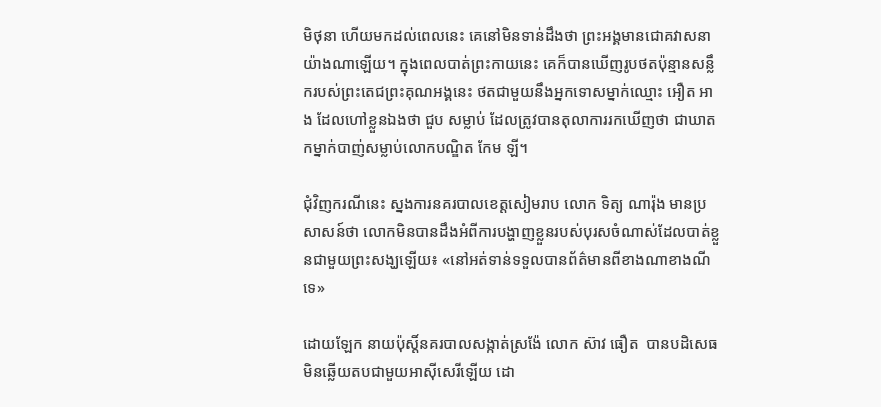មិថុនា ហើយមកដល់ពេលនេះ គេនៅមិនទាន់ដឹងថា ព្រះអង្គមានជោគវាសនាយ៉ាងណាឡើយ។ ក្នុងពេលបាត់ព្រះកាយនេះ គេក៏បានឃើញរូបថតប៉ុន្មានសន្លឹករបស់ព្រះតេជព្រះគុណអង្គនេះ ថតជាមួយនឹងអ្នកទោសម្នាក់ឈ្មោះ អឿត អាង ដែលហៅខ្លួនឯងថា ជួប សម្លាប់ ដែលត្រូវបានតុលាការរកឃើញថា ជាឃាតកម្នាក់បាញ់សម្លាប់លោកបណ្ឌិត កែម ឡី។

ជុំវិញករណីនេះ ស្នងការនគរបាលខេត្តសៀមរាប លោក ទិត្យ ណារ៉ុង មានប្រសាសន៍ថា លោកមិនបានដឹងអំពីការបង្ហាញខ្លួនរបស់បុរសចំណាស់ដែលបាត់ខ្លួនជាមួយព្រះសង្ឃឡើយ៖ «នៅអត់ទាន់ទទួលបានព័ត៌មានពីខាងណាខាងណីទេ»

ដោយឡែក នាយប៉ុស្តិ៍នគរបាលសង្កាត់ស្រង៉ែ លោក ស៊ាវ ធឿត  បានបដិសេធមិនឆ្លើយតបជាមួយអាស៊ីសេរីឡើយ ដោ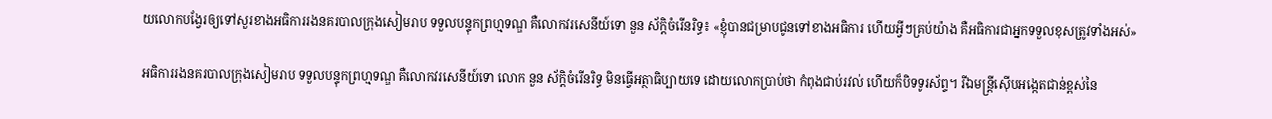យលោកបង្វែរឲ្យទៅសួរខាងអធិការរងនគរបាលក្រុងសៀមរាប ទទួលបន្ទុកព្រហ្មទណ្ឌ គឺលោកវរសេនីយ៍ទោ នួន ស័ក្តិចំរើនរិទ្ធ៖ «ខ្ញុំបានជម្រាបជូនទៅខាងអធិការ ហើយអ្វីៗគ្រប់យ៉ាង គឺអធិការជាអ្នកទទួលខុសត្រូវទាំងអស់»

អធិការរងនគរបាលក្រុងសៀមរាប ទទួលបន្ទុកព្រហ្មទណ្ឌ គឺលោកវរសេនីយ៍ទោ លោក នួន ស័ក្តិចំរើនរិទ្ធ មិនធ្វើអត្ថាធិប្បាយទេ ដោយលោកប្រាប់ថា កំពុងជាប់រវល់ ហើយក៏បិទទូរស័ព្ទ។ រីឯមន្ត្រីស៊ើបអង្កេតជាន់ខ្ពស់នៃ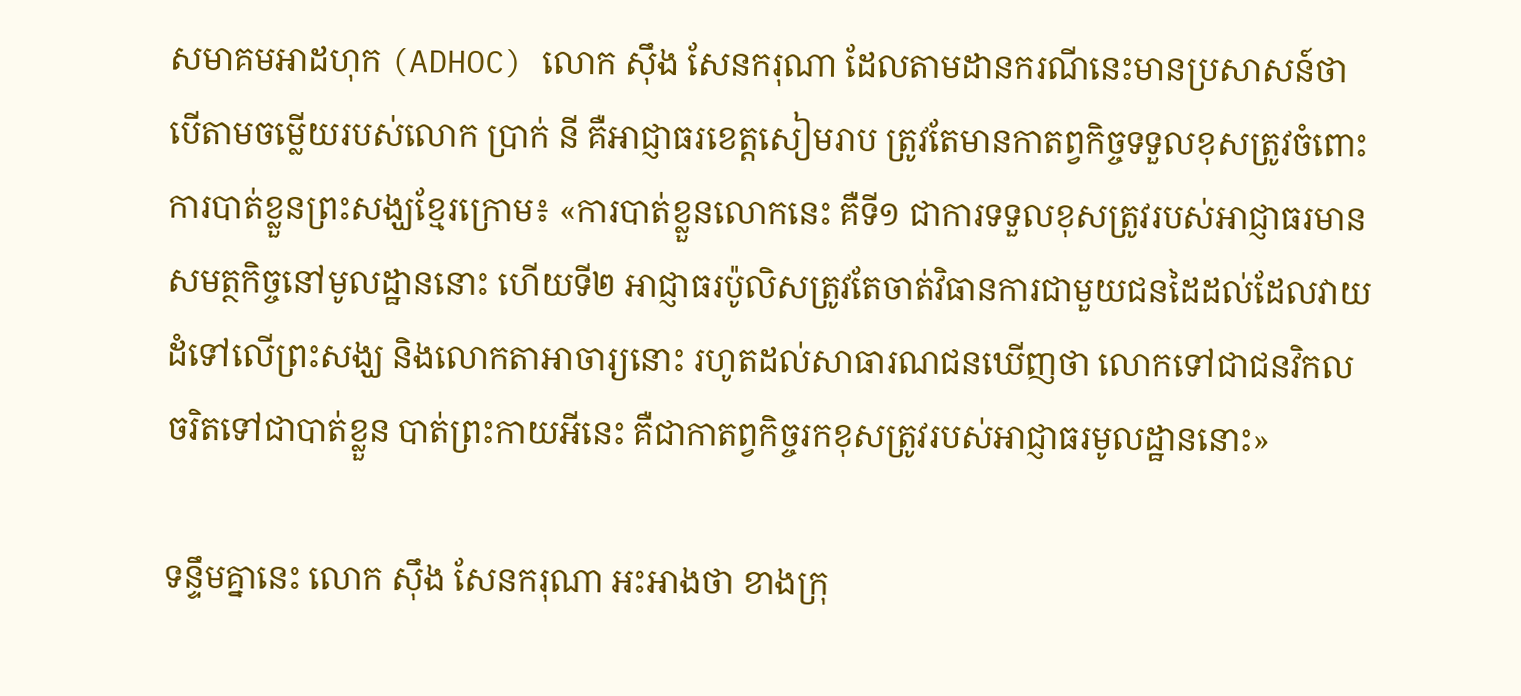សមាគមអាដហុក (ADHOC) លោក ស៊ឹង សែនករុណា ដែលតាមដានករណីនេះមានប្រសាសន៍ថា បើតាមចម្លើយរបស់លោក ប្រាក់ នី គឺអាជ្ញាធរខេត្តសៀមរាប ត្រូវតែមានកាតព្វកិច្ចទទួលខុសត្រូវចំពោះការបាត់ខ្លួនព្រះសង្ឃខ្មែរក្រោម៖ «ការបាត់ខ្លួនលោកនេះ គឺទី១ ជាការទទួលខុសត្រូវរបស់អាជ្ញាធរមានសមត្ថកិច្ចនៅមូលដ្ឋាននោះ ហើយទី២ អាជ្ញាធរប៉ូលិសត្រូវតែចាត់វិធានការជាមួយជនដៃដល់ដែលវាយដំទៅលើព្រះសង្ឃ និងលោកតាអាចារ្យនោះ រហូតដល់សាធារណជនឃើញថា លោកទៅជាជនវិកលចរិតទៅជាបាត់ខ្លួន បាត់ព្រះកាយអីនេះ គឺជាកាតព្វកិច្ចរកខុសត្រូវរបស់អាជ្ញាធរមូលដ្ឋាននោះ»

ទន្ទឹមគ្នានេះ លោក ស៊ឹង សែនករុណា អះអាងថា ខាងក្រុ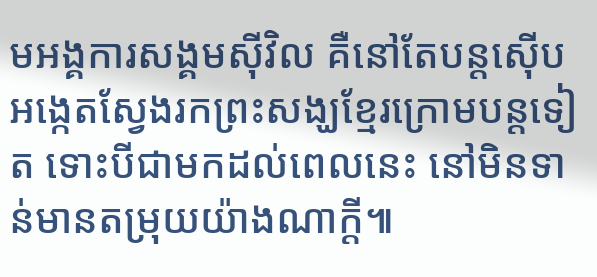មអង្គការសង្គមស៊ីវិល គឺនៅតែបន្តស៊ើបអង្កេតស្វែងរកព្រះសង្ឃខ្មែរក្រោមបន្តទៀត ទោះបីជាមកដល់ពេលនេះ នៅមិនទាន់មានតម្រុយយ៉ាងណាក្ដី៕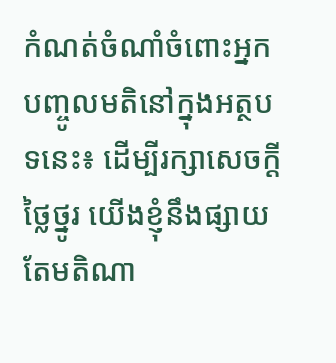កំណត់ចំណាំចំពោះអ្នកបញ្ចូលមតិនៅក្នុងអត្ថបទនេះ៖ ដើម្បីរក្សាសេចក្ដីថ្លៃថ្នូរ យើងខ្ញុំនឹងផ្សាយតែមតិណា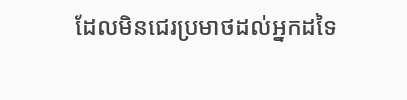ដែលមិនជេរប្រមាថដល់អ្នកដទៃ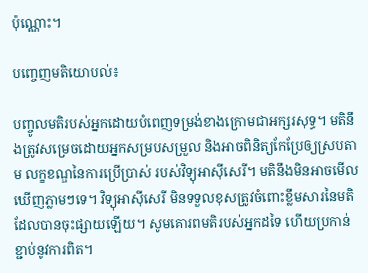ប៉ុណ្ណោះ។

បញ្ចេញមតិយោបល់៖

បញ្ចូលមតិរបស់អ្នកដោយបំពេញទម្រង់ខាងក្រោមជាអក្សរសុទ្ធ។ មតិនឹងត្រូវសម្រេចដោយអ្នកសម្របសម្រួល និងអាចពិនិត្យកែប្រែឲ្យស្របតាម លក្ខខណ្ឌនៃការប្រើប្រាស់ របស់វិទ្យុអាស៊ីសេរី។ មតិនឹងមិនអាចមើលឃើញភ្លាមៗទេ។ វិទ្យុអាស៊ីសេរី មិនទទួលខុសត្រូវចំពោះខ្លឹមសារនៃមតិដែលបានចុះផ្សាយឡើយ។ សូមគោរពមតិរបស់អ្នកដទៃ ហើយប្រកាន់ខ្ជាប់នូវការពិត។